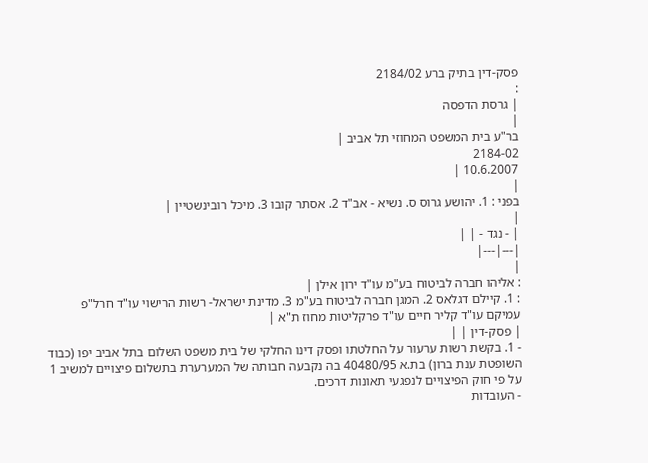פסק-דין בתיק ברע 2184/02
:
| גרסת הדפסה
|
בר"ע בית המשפט המחוזי תל אביב |
2184-02
10.6.2007 |
|
בפני : 1. יהושע גרוס ס. נשיא - אב"ד 2. אסתר קובו 3. מיכל רובינשטיין |
|
| - נגד - | |
|---|---|
|
: אליהו חברה לביטוח בע"מ עו"ד ירון אילן |
: 1. קיילם דגלאס 2. המגן חברה לביטוח בע"מ 3. מדינת ישראל- רשות הרישוי עו"ד חרל"פ עמיקם עו"ד קליר חיים עו"ד פרקליטות מחוז ת"א |
| פסק-דין | |
- 1. בקשת רשות ערעור על החלטתו ופסק דינו החלקי של בית משפט השלום בתל אביב יפו (כבוד השופטת ענת ברון) בת.א 40480/95 בה נקבעה חבותה של המערערת בתשלום פיצויים למשיב 1 על פי חוק הפיצויים לנפגעי תאונות דרכים.
- העובדות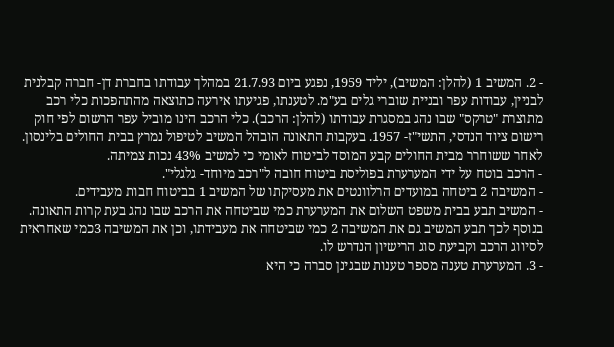- 2. המשיב 1 (להלן: המשיב), יליד 1959, נפגע ביום 21.7.93 במהלך עבודתו בחברת דן- חברה קבלנית לבניין, עבודות עפר ובניית שוברי גלים בע"מ. לטענתו, פגיעתו אירעה כתוצאה מהתהפכות כלי רכב מתוצרת "טרקס" שבו נהג במסגרת עבודתו (להלן: הרכב). כלי הרכב הינו מוביל עפר הרשום לפי חוק רישום ציוד הנדסי, התשי"ז- 1957. בעקבות התאונה הובהל המשיב לטיפול נמרץ בבית החולים בלינסון. לאחר ששוחרר מבית החולים קבע המוסד לביטוח לאומי כי למשיב 43% נכות צמיתה.
- הרכב בוטח על ידי המערערת בפוליסת ביטוח חובה ל"רכב מיוחד- גלגלי".
- המשיבה 2 ביטחה במועדים הרלוונטים את מעסיקתו של המשיב 1 בביטוח חבות מעבידים.
- המשיב תבע בבית משפט השלום את המערערת כמי שביטחה את הרכב שבו נהג בעת קרות התאונה. בנוסף לכך תבע המשיב גם את המשיבה 2 כמי שביטחה את מעבידתו, וכן את המשיבה 3כמי שאחראית לסיווג הרכב וקביעת סוג הרישיון הנדרש לו.
- 3. המערערת טענה מספר טענות שבגינן סברה כי היא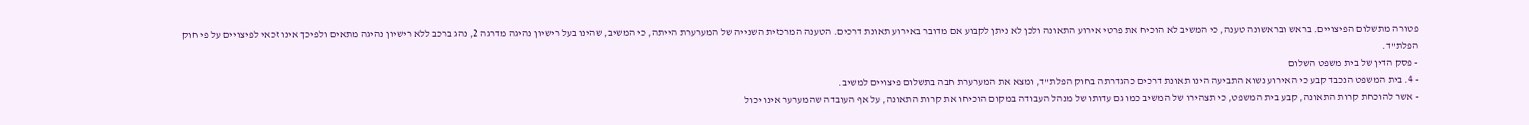פטורה מתשלום הפיצויים. בראש ובראשונה טענה, כי המשיב לא הוכיח את פרטי אירוע התאונה ולכן לא ניתן לקבוע אם מדובר באירוע תאונת דרכים. הטענה המרכזית השנייה של המערערת הייתה, כי המשיב, שהינו בעל רישיון נהיגה מדרגה 2, נהג ברכב ללא רישיון נהיגה מתאים ולפיכך אינו זכאי לפיצויים על פי חוק הפלת"ד.
- פסק הדין של בית משפט השלום
- 4. בית המשפט הנכבד קבע כי האירוע נשוא התביעה הינו תאונת דרכים כהגדרתה בחוק הפלת"ד, ומצא את המערערת חבה בתשלום פיצויים למשיב.
- אשר להוכחת קרות התאונה, קבע בית המשפט, כי תצהירו של המשיב כמו גם עדותו של מנהל העבודה במקום הוכיחו את קרות התאונה, על אף העובדה שהמערער אינו יכול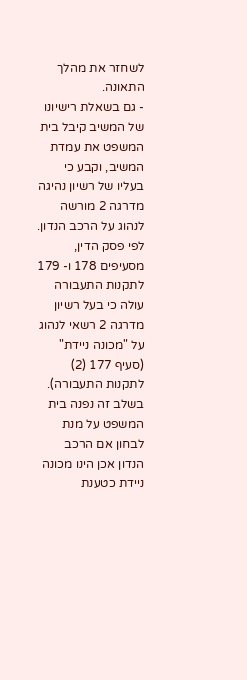לשחזר את מהלך התאונה.
- גם בשאלת רישיונו של המשיב קיבל בית המשפט את עמדת המשיב, וקבע כי בעליו של רשיון נהיגה מדרגה 2 מורשה לנהוג על הרכב הנדון. לפי פסק הדין, מסעיפים 178 ו- 179 לתקנות התעבורה עולה כי בעל רשיון מדרגה 2 רשאי לנהוג על "מכונה ניידת" (סעיף 177 (2) לתקנות התעבורה). בשלב זה נפנה בית המשפט על מנת לבחון אם הרכב הנדון אכן הינו מכונה ניידת כטענת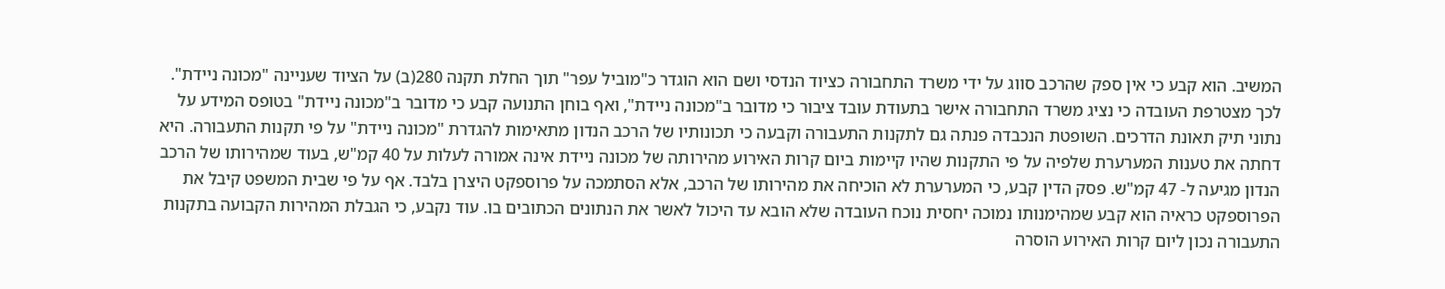המשיב. הוא קבע כי אין ספק שהרכב סווג על ידי משרד התחבורה כציוד הנדסי ושם הוא הוגדר כ"מוביל עפר" תוך החלת תקנה 280(ב) על הציוד שעניינה "מכונה ניידת". לכך מצטרפת העובדה כי נציג משרד התחבורה אישר בתעודת עובד ציבור כי מדובר ב"מכונה ניידת", ואף בוחן התנועה קבע כי מדובר ב"מכונה ניידת" בטופס המידע על נתוני תיק תאונת הדרכים. השופטת הנכבדה פנתה גם לתקנות התעבורה וקבעה כי תכונותיו של הרכב הנדון מתאימות להגדרת "מכונה ניידת" על פי תקנות התעבורה. היא דחתה את טענות המערערת שלפיה על פי התקנות שהיו קיימות ביום קרות האירוע מהירותה של מכונה ניידת אינה אמורה לעלות על 40 קמ"ש, בעוד שמהירותו של הרכב הנדון מגיעה ל- 47 קמ"ש. פסק הדין קבע, כי המערערת לא הוכיחה את מהירותו של הרכב, אלא הסתמכה על פרוספקט היצרן בלבד. אף על פי שבית המשפט קיבל את הפרוספקט כראיה הוא קבע שמהימנותו נמוכה יחסית נוכח העובדה שלא הובא עד היכול לאשר את הנתונים הכתובים בו. עוד נקבע, כי הגבלת המהירות הקבועה בתקנות התעבורה נכון ליום קרות האירוע הוסרה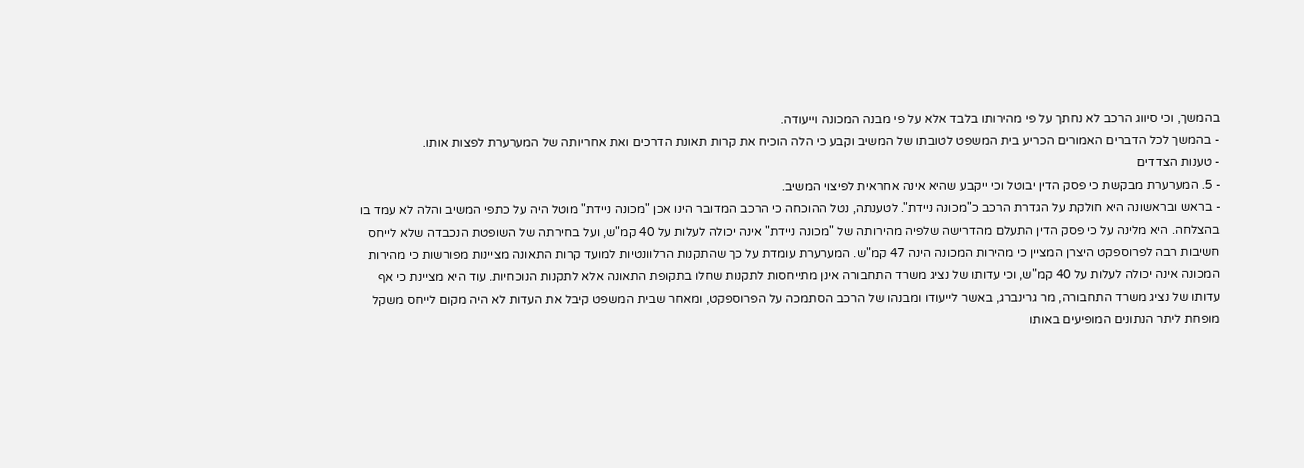בהמשך, וכי סיווג הרכב לא נחתך על פי מהירותו בלבד אלא על פי מבנה המכונה וייעודה.
- בהמשך לכל הדברים האמורים הכריע בית המשפט לטובתו של המשיב וקבע כי הלה הוכיח את קרות תאונת הדרכים ואת אחריותה של המערערת לפצות אותו.
- טענות הצדדים
- 5. המערערת מבקשת כי פסק הדין יבוטל וכי ייקבע שהיא אינה אחראית לפיצוי המשיב.
- בראש ובראשונה היא חולקת על הגדרת הרכב כ"מכונה ניידת". לטענתה, נטל ההוכחה כי הרכב המדובר הינו אכן "מכונה ניידת" מוטל היה על כתפי המשיב והלה לא עמד בו בהצלחה. היא מלינה על כי פסק הדין התעלם מהדרישה שלפיה מהירותה של "מכונה ניידת" אינה יכולה לעלות על 40 קמ"ש, ועל בחירתה של השופטת הנכבדה שלא לייחס חשיבות רבה לפרוספקט היצרן המציין כי מהירות המכונה הינה 47 קמ"ש. המערערת עומדת על כך שהתקנות הרלוונטיות למועד קרות התאונה מציינות מפורשות כי מהירות המכונה אינה יכולה לעלות על 40 קמ"ש, וכי עדותו של נציג משרד התחבורה אינן מתייחסות לתקנות שחלו בתקופת התאונה אלא לתקנות הנוכחיות. עוד היא מציינת כי אף עדותו של נציג משרד התחבורה, מר גרינברג, באשר לייעודו ומבנהו של הרכב הסתמכה על הפרוספקט, ומאחר שבית המשפט קיבל את העדות לא היה מקום לייחס משקל מופחת ליתר הנתונים המופיעים באותו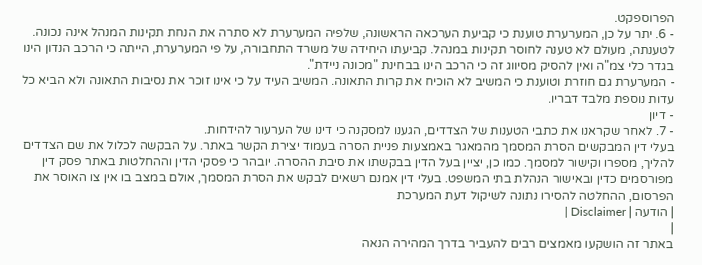הפרוספקט.
- 6. יתר על כן, המערערת טוענת כי קביעת הערכאה הראשונה, שלפיה המערערת לא סתרה את הנחת תקינות המנהל אינה נכונה. לטענתה, מעולם לא טענה לחוסר תקינות במנהל. קביעתו היחידה של משרד התחבורה, על פי המערערת, הייתה כי הרכב הנדון הינו בגדר כלי צמ"ה ואין להסיק מסיווג זה כי הרכב הינו בבחינת "מכונה ניידת".
- המערערת גם חוזרת וטוענת כי המשיב לא הוכיח את קרות התאונה. המשיב העיד על כי אינו זוכר את נסיבות התאונה ולא הביא כל עדות נוספת מלבד דבריו.
- דיון
- 7. לאחר שקראנו את כתבי הטענות של הצדדים, הגענו למסקנה כי דינו של הערעור להידחות.
בעלי דין המבקשים הסרת המסמך מהמאגר באמצעות פניית הסרה בעמוד יצירת הקשר באתר. על הבקשה לכלול את שם הצדדים להליך, מספרו וקישור למסמך. כמו כן, יציין בעל הדין בבקשתו את סיבת ההסרה. יובהר כי פסקי הדין וההחלטות באתר פסק דין מפורסמים כדין ובאישור הנהלת בתי המשפט. בעלי דין אמנם רשאים לבקש את הסרת המסמך, אולם במצב בו אין צו האוסר את הפרסום, ההחלטה להסירו נתונה לשיקול דעת המערכת
| הודעה | Disclaimer |
|
באתר זה הושקעו מאמצים רבים להעביר בדרך המהירה הנאה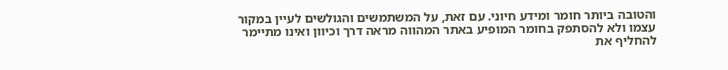והטובה ביותר חומר ומידע חיוני. עם זאת, על המשתמשים והגולשים לעיין במקור עצמו ולא להסתפק בחומר המופיע באתר המהווה מראה דרך וכיוון ואינו מתיימר להחליף את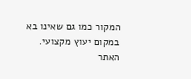המקור כמו גם שאינו בא במקום יעוץ מקצועי. האתר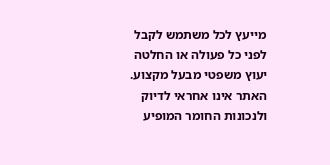מייעץ לכל משתמש לקבל לפני כל פעולה או החלטה יעוץ משפטי מבעל מקצוע. האתר אינו אחראי לדיוק ולנכונות החומר המופיע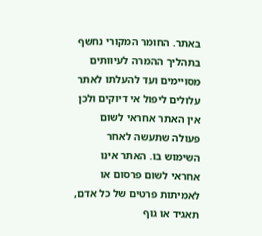באתר. החומר המקורי נחשף בתהליך ההמרה לעיוותים מסויימים ועד להעלתו לאתר עלולים ליפול אי דיוקים ולכן אין האתר אחראי לשום פעולה שתעשה לאחר השימוש בו. האתר אינו אחראי לשום פרסום או לאמיתות פרטים של כל אדם, תאגיד או גוף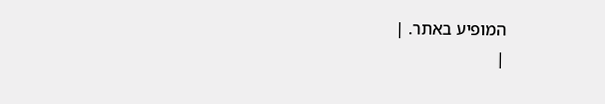המופיע באתר. |
|